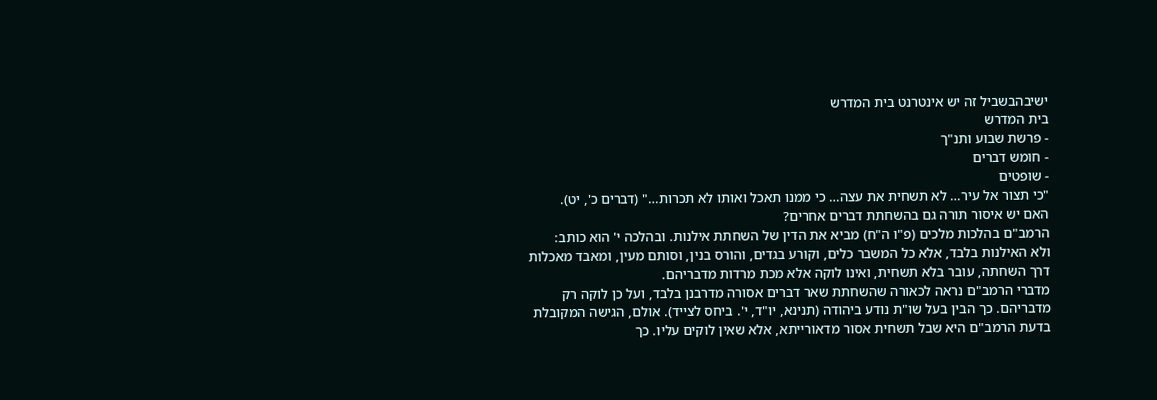ישיבהבשביל זה יש אינטרנט בית המדרש
בית המדרש
- פרשת שבוע ותנ"ך
- חומש דברים
- שופטים
"כי תצור אל עיר… לא תשחית את עצה… כי ממנו תאכל ואותו לא תכרות…" (דברים כ', יט).
האם יש איסור תורה גם בהשחתת דברים אחרים?
הרמב"ם בהלכות מלכים (פ"ו ה"ח) מביא את הדין של השחתת אילנות. ובהלכה י' הוא כותב:
ולא האילנות בלבד, אלא כל המשבר כלים, וקורע בגדים, והורס בנין, וסותם מעין, ומאבד מאכלות דרך השחתה, עובר בלא תשחית, ואינו לוקה אלא מכת מרדות מדבריהם.
מדברי הרמב"ם נראה לכאורה שהשחתת שאר דברים אסורה מדרבנן בלבד, ועל כן לוקה רק מדבריהם. כך הבין בעל שו"ת נודע ביהודה (תנינא, יו"ד, י'. ביחס לצייד). אולם, הגישה המקובלת בדעת הרמב"ם היא שבל תשחית אסור מדאורייתא, אלא שאין לוקים עליו. כך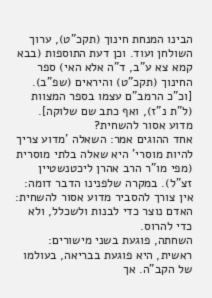הבינו המנחת חינוך (תקכ"ט), ערוך השולחן ועוד. וכן דעת התוספות (בבא קמא צא ע"ב, ד"ה אלא האי) ספר החינוך (תקכ"ט) והיראים (שפ"ב). [וכ"כ הרמב"ם עצמו בספר המצוות (ל"ת נ"ז), ואף כתב שם שלוקה].
מדוע אסור להשחית?
אחד ההוגים אמר: השאלה 'מדוע צריך להיות מוסרי' היא שאלה בלתי מוסרית (מפי מו"ר הרב אהרן ליכטנשטיין זצ"ל). במקרה שלפנינו הדבר דומה: אין צורך להסביר מדוע אסור להשחית: האדם נוצר כדי לבנות ולשכלל, ולא כדי להרוס.
השחתה, פוגעת בשני מישורים: ראשית, היא פוגעת בבריאה, בעולמו של הקב"ה. אך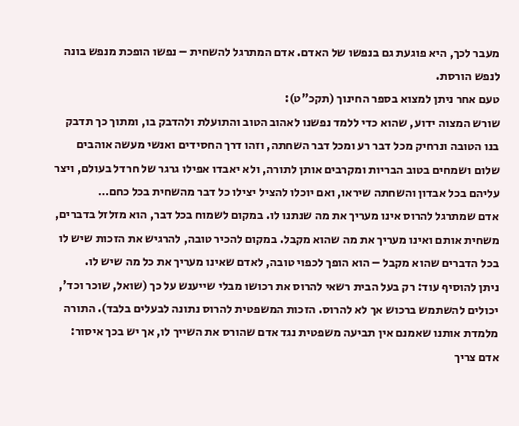מעבר לכך, היא פוגעת גם בנפשו של האדם. אדם המתרגל להשחית – נפשו הופכת מנפש בונה לנפש הורסת.
טעם אחר ניתן למצוא בספר החינוך (תקכ"ט):
שורש המצוה ידוע, שהוא כדי ללמד נפשנו לאהוב הטוב והתועלת ולהדבק בו, ומתוך כך תדבק בנו הטובה ונרחיק מכל דבר רע ומכל דבר השחתה, וזהו דרך החסידים ואנשי מעשה אוהבים שלום ושמחים בטוב הבריות ומקרבים אותן לתורה, ולא יאבדו אפילו גרגר של חרדל בעולם, ויצר עליהם בכל אבדון והשחתה שיראו, ואם יוכלו להציל יצילו כל דבר מהשחית בכל כחם…
אדם שמתרגל להרוס אינו מעריך את מה שנתנו לו. במקום לשמוח בכל דבר, הוא מזלזל בדברים, משחית אותם ואינו מעריך את מה שהוא מקבל. במקום להכיר טובה, להרגיש את הזכות שיש לו בכל הדברים שהוא מקבל – הוא הופך לכפוי טובה, לאדם שאינו מעריך את כל מה שיש לו.
ניתן להוסיף עוד: רק בעל הבית רשאי להרוס את רכושו מבלי שייענש על כך (שואל, שוכר וכד', יכולים להשתמש ברכוש אך לא להרוס. הזכות המשפטית להרוס נתונה לבעלים בלבד). התורה מלמדת אותנו שאמנם אין תביעה משפטית נגד אדם שהורס את השייך לו, אך יש בכך איסור: אדם צריך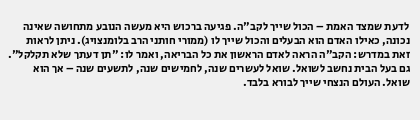לדעת שמצד האמת – הכול שייך לקב"ה. פגיעה ברכוש היא מעשה הנובע מתחושה שאינה נכונה, כאילו האדם הוא הבעלים והכול שייך לו (ממורי חותני הרב בלומנצויג). ניתן לראות זאת במדרש: הקב"ה הראה לאדם הראשון את כל הבריאה, ואמר לו: "תן דעתך שלא תקלקל". גם בעל הבית נחשב לשואל. שואל לעשרים שנה, לחמישים שנה, לתשעים שנה – אך הוא שואל. העולם הנצחי שייך לבורא בלבד.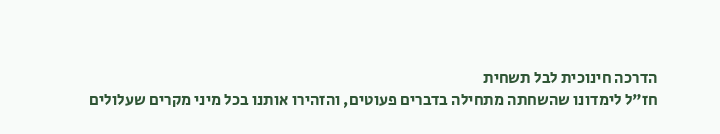הדרכה חינוכית לבל תשחית
חז"ל לימדונו שהשחתה מתחילה בדברים פעוטים, והזהירו אותנו בכל מיני מקרים שעלולים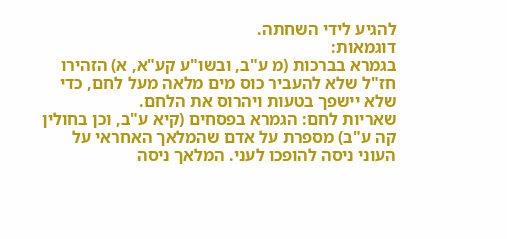להגיע לידי השחתה.
דוגמאות:
בגמרא בברכות (מ ע"ב, ובשו"ע קע"א, א) הזהירו חז"ל שלא להעביר כוס מים מלאה מעל לחם, כדי שלא יישפך בטעות ויהרוס את הלחם.
שאריות לחם: הגמרא בפסחים (קיא ע"ב, וכן בחולין קה ע"ב) מספרת על אדם שהמלאך האחראי על העוני ניסה להופכו לעני. המלאך ניסה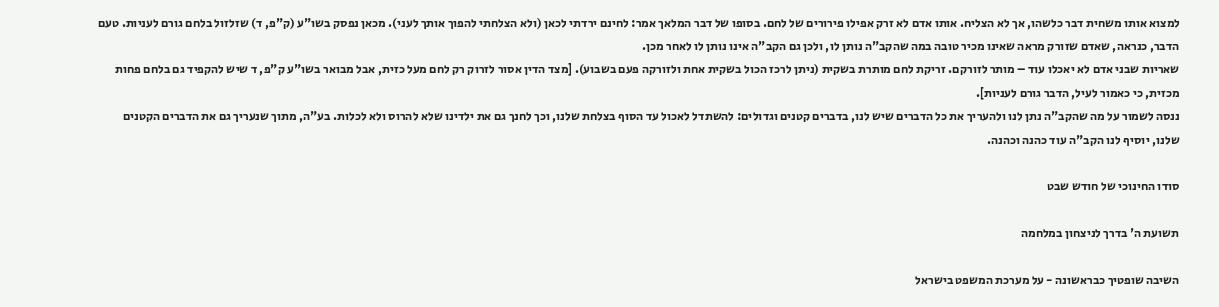למצוא אותו משחית דבר כלשהו, אך לא הצליח. אותו אדם לא זרק אפילו פירורים של לחם. בסופו של דבר המלאך אמר: לחינם ירדתי לכאן (ולא הצלחתי להפוך אותך לעני). מכאן נפסק בשו"ע (ק"פ, ד) שזלזול בלחם גורם לעניות. טעם הדבר, כנראה, שאדם שזורק מראה שאינו מכיר טובה במה שהקב"ה נותן לו, ולכן גם הקב"ה אינו נותן לו לאחר מכן.
שאריות שבני אדם לא יאכלו עוד – מותר לזורקם. זריקת לחם מותרת בשקית (ניתן לרכז הכול בשקית אחת ולזורקה פעם בשבוע). [מצד הדין אסור לזרוק רק לחם מעל כזית, אבל מבואר בשו"ע ק"פ, ד שיש להקפיד גם בלחם פחות מכזית, כי כאמור לעיל, הדבר גורם לעניות].
ננסה לשמור על מה שהקב"ה נתן לנו ולהעריך את כל הדברים שיש לנו, בדברים קטנים וגדולים: להשתדל לאכול עד הסוף בצלחת שלנו, וכך לחנך גם את ילדינו שלא להרוס ולא לכלות. בע"ה, מתוך שנעריך גם את הדברים הקטנים שלנו, יוסיף לנו הקב"ה עוד כהנה וכהנה.

סודו החינוכי של חודש שבט

תשועת ה' בדרך לניצחון במלחמה

השיבה שופטיך כבראשונה - על מערכת המשפט בישראל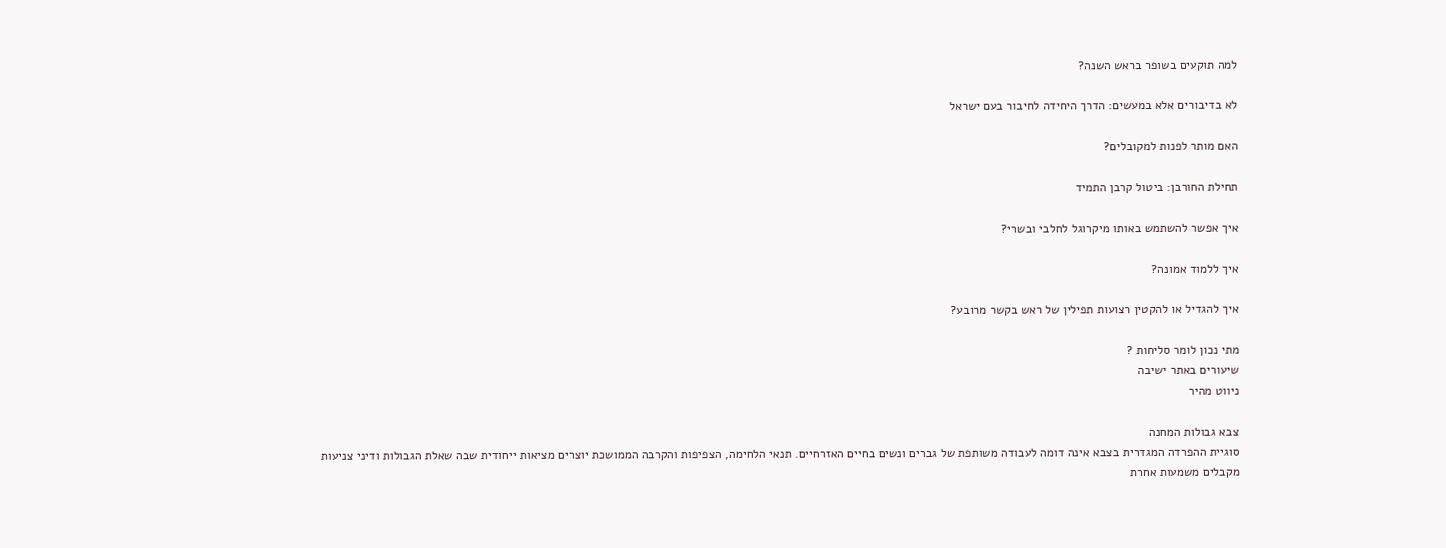למה תוקעים בשופר בראש השנה?

לא בדיבורים אלא במעשים: הדרך היחידה לחיבור בעם ישראל

האם מותר לפנות למקובלים?

תחילת החורבן: ביטול קרבן התמיד

איך אפשר להשתמש באותו מיקרוגל לחלבי ובשרי?

איך ללמוד אמונה?

איך להגדיל או להקטין רצועות תפילין של ראש בקשר מרובע?

מתי נכון לומר סליחות ?
שיעורים באתר ישיבה
ניווט מהיר

צבא גבולות המחנה
סוגיית ההפרדה המגדרית בצבא אינה דומה לעבודה משותפת של גברים ונשים בחיים האזרחיים. תנאי הלחימה, הצפיפות והקרבה הממושכת יוצרים מציאות ייחודית שבה שאלת הגבולות ודיני צניעות מקבלים משמעות אחרת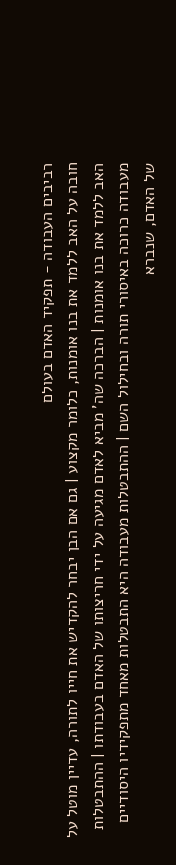רביבים העבודה - תפקיד האדם בעולם
חובה על האב ללמד את בנו אומנות, כלומר מקצוע | גם אם הבן יבחר להקדיש את חייו לתורה, עדיין מוטל על האב ללמד את בנו אומנות | הברכה שה' מביא לאדם מגיעה על ידי חריצותו של האדם בעבודתו | ההתבטלות מעבודה כרוכה באיסורי תורה ובחילול השם | ההתבטלות מעבודה היא התבטלות מאחד מתפקידיו היסודיים של האדם, שנברא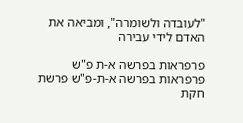"לעובדה ולשומרה", ומביאה את האדם לידי עבירה

פרפראות בפרשה א-ת פ"ש פרפראות בפרשה א-ת-פ"ש פרשת חקת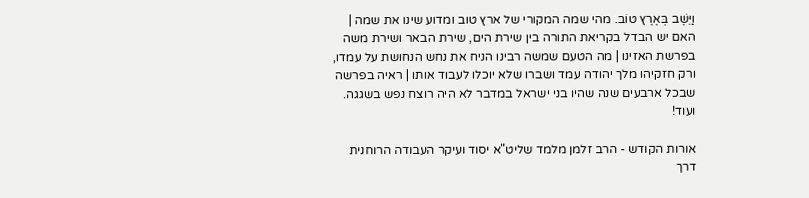וַיֵּשֶׁב בְּאֶרֶץ טוֹב. מהי שמה המקורי של ארץ טוב ומדוע שינו את שמה | האם יש הבדל בקריאת התורה בין שירת הים, שירת הבאר ושירת משה בפרשת האזינו | מה הטעם שמשה רבינו הניח את נחש הנחושת על עמדו, ורק חזקיהו מלך יהודה עמד ושברו שלא יוכלו לעבוד אותו | ראיה בפרשה שבכל ארבעים שנה שהיו בני ישראל במדבר לא היה רוצח נפש בשגגה. ועוד!

אורות הקודש - הרב זלמן מלמד שליט"א יסוד ועיקר העבודה הרוחנית
דרך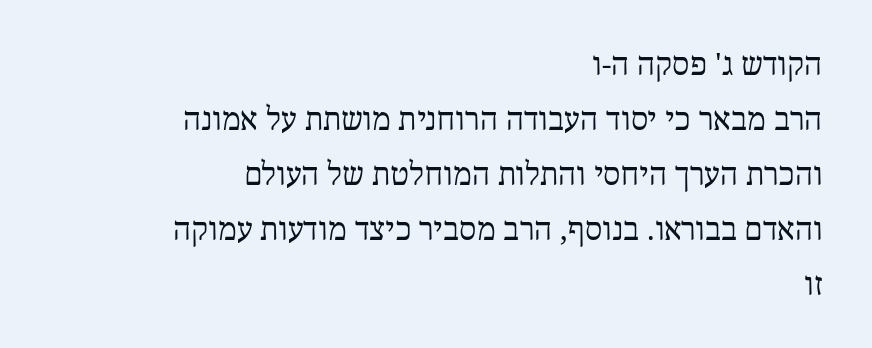הקודש ג' פסקה ה-ו
הרב מבאר כי יסוד העבודה הרוחנית מושתת על אמונה והכרת הערך היחסי והתלות המוחלטת של העולם והאדם בבוראו. בנוסף, הרב מסביר כיצד מודעות עמוקה זו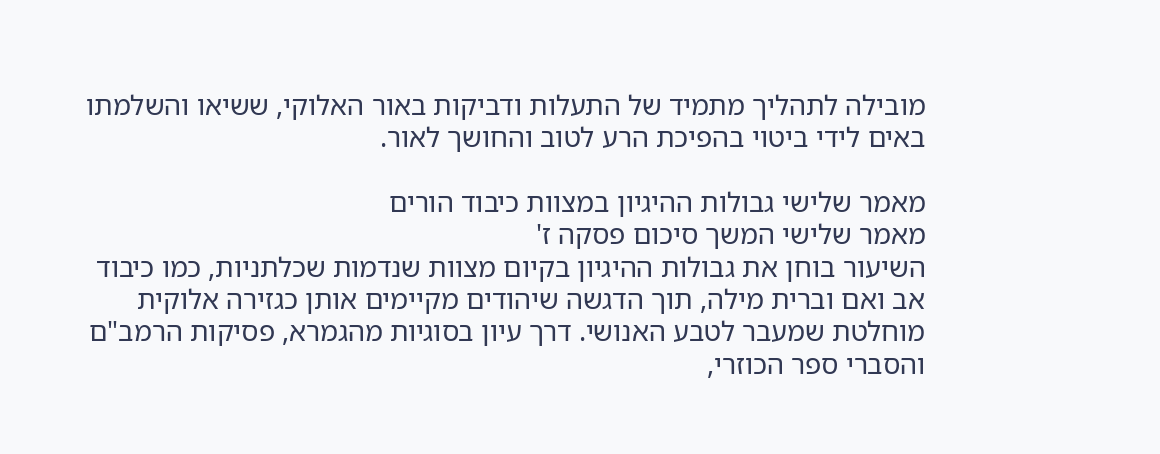מובילה לתהליך מתמיד של התעלות ודביקות באור האלוקי, ששיאו והשלמתו באים לידי ביטוי בהפיכת הרע לטוב והחושך לאור.

מאמר שלישי גבולות ההיגיון במצוות כיבוד הורים
מאמר שלישי המשך סיכום פסקה ז'
השיעור בוחן את גבולות ההיגיון בקיום מצוות שנדמות שכלתניות, כמו כיבוד אב ואם וברית מילה, תוך הדגשה שיהודים מקיימים אותן כגזירה אלוקית מוחלטת שמעבר לטבע האנושי. דרך עיון בסוגיות מהגמרא, פסיקות הרמב"ם והסברי ספר הכוזרי,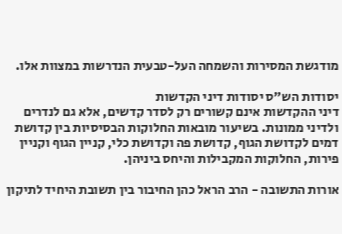מודגשת המסירות והשמחה העל-טבעית הנדרשות במצוות אלו.

יסודות הש"ס יסודות דיני הקדשות
דיני ההקדשות אינם קשורים רק לסדר קדשים, אלא גם לנדרים ולדיני ממונות. בשיעור מובאות החלוקות הבסיסיות בין קדושת דמים לקדושת הגוף, קדושת פה וקדושת כלי, קניין הגוף וקניין פירות, החלוקות המקבילות והיחס ביניהן.

אורות התשובה - הרב הראל כהן החיבור בין תשובת היחיד לתיקון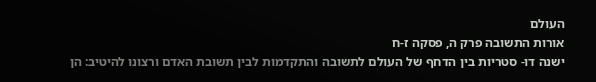העולם
אורות התשובה פרק ה, פסקה ז-ח
ישנה דו- סטריות בין הדחף של העולם לתשובה והתקדמות לבין תשובת האדם ורצונו להיטיב: הן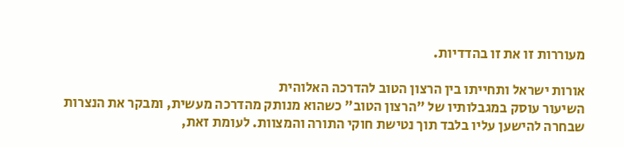מעוררות זו את זו בהדדיות.

אורות ישראל ותחייתו בין הרצון הטוב להדרכה האלוהית
השיעור עוסק במגבלותיו של "הרצון הטוב" כשהוא מנותק מהדרכה מעשית, ומבקר את הנצרות שבחרה להישען עליו בלבד תוך נטישת חוקי התורה והמצוות. לעומת זאת,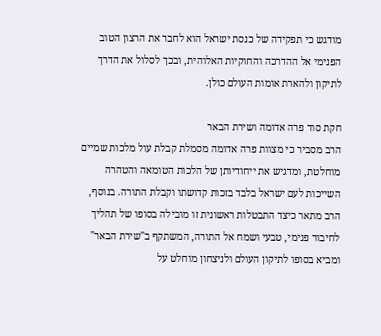מודגש כי תפקידה של כנסת ישראל הוא לחבר את הרצון הטוב הפנימי אל ההדרכה והחוקיות האלוהית, ובכך לסלול את הדרך לתיקון ולהארת אומות העולם כולן.

חקת סוד פרה אדומה ושירת הבאר
הרב מסביר כי מצוות פרה אדומה מסמלת קבלת עול מלכות שמיים מוחלטת, ומדגיש את ייחודיותן של הלכות הטומאה והטהרה השייכות לעם ישראל בלבד בזכות קדושתו וקבלת התורה. בנוסף, הרב מתאר כיצד התבטלות ראשונית זו מובילה בסופו של תהליך לחיבור פנימי, טבעי ושמח אל התורה, המשתקף ב"שירת הבאר" ומביא בסופו לתיקון העולם ולניצחון מוחלט על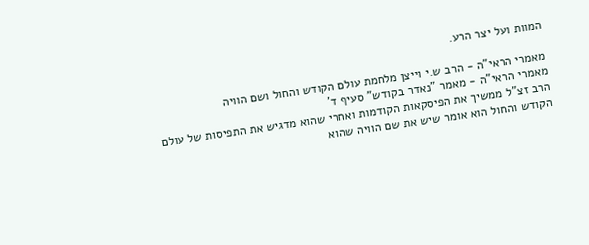המוות ועל יצר הרע.

מאמרי הראי"ה - הרב ש.י וייצן מלחמת עולם הקודש והחול ושם הוויה
מאמרי הראי"ה - מאמר "נאדר בקודש" סעיף ד'
הרב זצ"ל ממשיך את הפיסקאות הקודמות ואחרי שהוא מדגיש את התפיסות של עולם הקודש והחול הוא אומר שיש את שם הוויה שהוא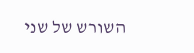השורש של שני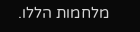מלחמות הללו.